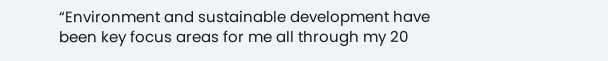“Environment and sustainable development have been key focus areas for me all through my 20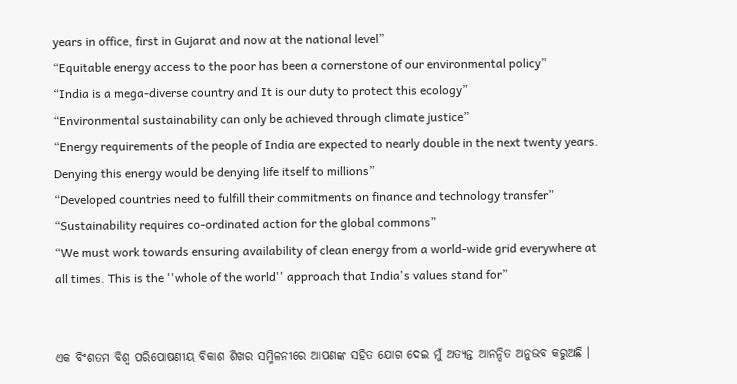years in office, first in Gujarat and now at the national level”
“Equitable energy access to the poor has been a cornerstone of our environmental policy”
“India is a mega-diverse country and It is our duty to protect this ecology”
“Environmental sustainability can only be achieved through climate justice”
“Energy requirements of the people of India are expected to nearly double in the next twenty years. Denying this energy would be denying life itself to millions”
“Developed countries need to fulfill their commitments on finance and technology transfer”
“Sustainability requires co-ordinated action for the global commons”
“We must work towards ensuring availability of clean energy from a world-wide grid everywhere at all times. This is the ''whole of the world'' approach that India's values stand for”


ଏକ ବିଂଶତମ ବିଶ୍ୱ ପରିପୋଷଣୀୟ ବିକାଶ ଶିଖର ସମ୍ମିଳନୀରେ ଆପଣଙ୍କ ସହିତ ଯୋଗ ଦେଇ ମୁଁ ଅତ୍ୟନ୍ତ ଆନନ୍ଦିତ ଅନୁଭବ କରୁଅଛି ।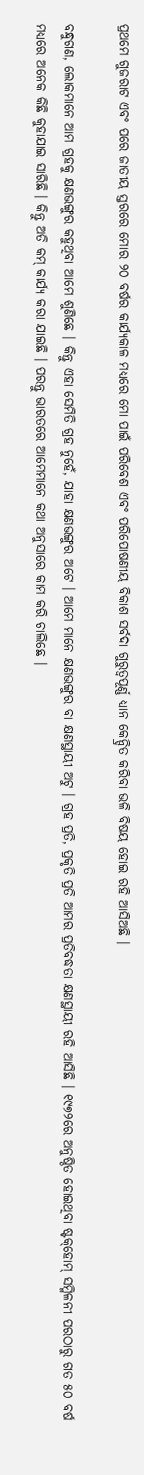ପ୍ରଥମେ ଗୁଜରାଟ ଏବଂ ପରେ ଜାତୀୟ ସ୍ତରରେ ମୋର ୨୦ ବର୍ଷର କାର୍ଯ୍ୟକାଳ ମଧ୍ୟରେ ମୋ ପାଇଁ ପରିବେଶ ଏବଂ ପରିପୋଷଣୀୟ ବିକାଶ ସର୍ବଦା ଗୁରୁତ୍ୱପୂର୍ଣ୍ଣ ଧ୍ୟାନ କେନ୍ଦ୍ରିତ କରିବା ଭଳି ବିଷୟ ହୋଇ ରହି ଆସିଅଛି ।

ବନ୍ଧୁଗଣ, ଲୋକମାନେ ଆମ ଗ୍ରହକୁ କ୍ଷଣଭଙ୍ଗୁର କହୁଥିବା ଆମେ ଶୁଣିଛେ । କିନ୍ତୁ ଏହା ସେମିତି ଗ୍ରହ ନୁହେଁ, ଯାହା କ୍ଷଣଭଙ୍ଗୁର ଅଟେ । ଆମେ ମାନେ କ୍ଷଣଭଙ୍ଗୁର ବା କ୍ଷଣସ୍ଥାୟୀ ଅଟୁ । ଗ୍ରହ ପ୍ରତି, ପ୍ରକୃତି ପ୍ରତି ଆମର ପ୍ରତିବଦ୍ଧତା କ୍ଷଣସ୍ଥାୟୀ ରହି ଆସିଛି । ୧୯୭୨ରେ ଅନୁଷ୍ଠିତ ହୋଇଥିବା ଷ୍ଟକ୍‌ହୋମ୍ ସମ୍ମିଳନୀ ପରଠାରୁ ଗତ ୫୦ ବର୍ଷ ମଧ୍ୟରେ ଅନେକ କିଛି କୁହାଯାଇ ସାରିଛି । କିନ୍ତୁ ଅତି କମ୍ କାର୍ଯ୍ୟ କରା ଯାଇଛି । ପରନ୍ତୁ ଭାରତରେ ଆମେମାନେ କଥା ଅନୁସାରେ କାମ କରି ଚାଲିଛେ ।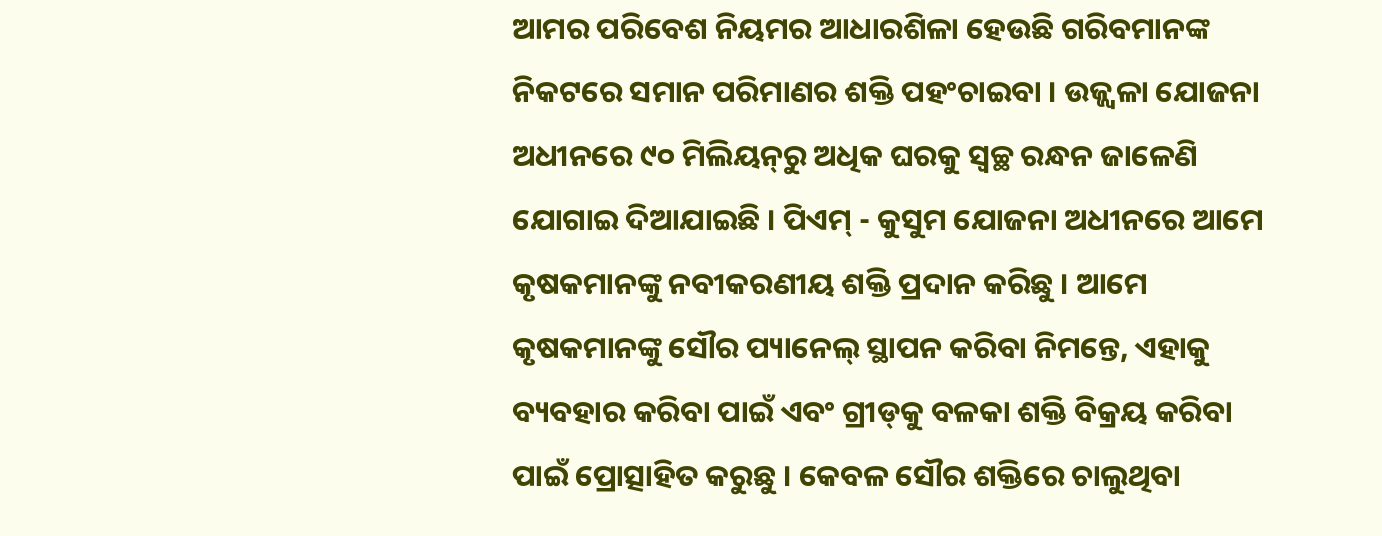ଆମର ପରିବେଶ ନିୟମର ଆଧାରଶିଳା ହେଉଛି ଗରିବମାନଙ୍କ ନିକଟରେ ସମାନ ପରିମାଣର ଶକ୍ତି ପହଂଚାଇବା । ଉଜ୍ଜ୍ୱଳା ଯୋଜନା ଅଧୀନରେ ୯୦ ମିଲିୟନ୍‌ରୁ ଅଧିକ ଘରକୁ ସ୍ୱଚ୍ଛ ରନ୍ଧନ ଜାଳେଣି ଯୋଗାଇ ଦିଆଯାଇଛି । ପିଏମ୍ - କୁସୁମ ଯୋଜନା ଅଧୀନରେ ଆମେ କୃଷକମାନଙ୍କୁ ନବୀକରଣୀୟ ଶକ୍ତି ପ୍ରଦାନ କରିଛୁ । ଆମେ କୃଷକମାନଙ୍କୁ ସୌର ପ୍ୟାନେଲ୍ ସ୍ଥାପନ କରିବା ନିମନ୍ତେ, ଏହାକୁ ବ୍ୟବହାର କରିବା ପାଇଁ ଏବଂ ଗ୍ରୀଡ୍‌କୁ ବଳକା ଶକ୍ତି ବିକ୍ରୟ କରିବା ପାଇଁ ପ୍ରୋତ୍ସାହିତ କରୁଛୁ । କେବଳ ସୌର ଶକ୍ତିରେ ଚାଲୁଥିବା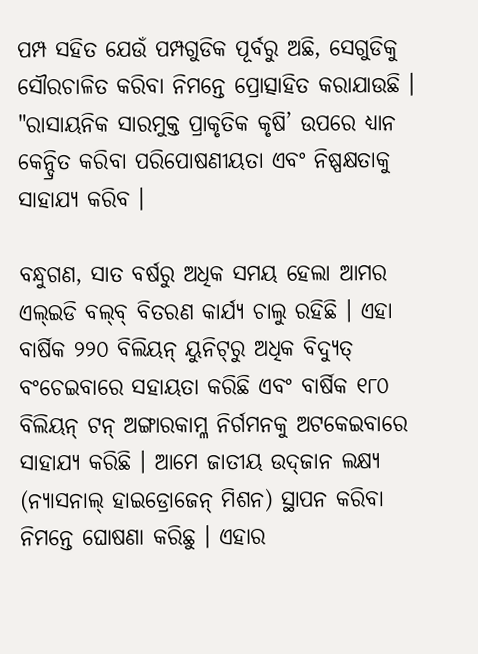ପମ୍ପ ସହିତ ଯେଉଁ ପମ୍ପଗୁଡିକ ପୂର୍ବରୁ ଅଛି, ସେଗୁଡିକୁ ସୌରଚାଳିତ କରିବା ନିମନ୍ତେ ପ୍ରୋତ୍ସାହିତ କରାଯାଉଛି । "ରାସାୟନିକ ସାରମୁକ୍ତ ପ୍ରାକୃତିକ କୃଷି’ ଉପରେ ଧ୍ୟାନ କେନ୍ଦ୍ରିତ କରିବା ପରିପୋଷଣୀୟତା ଏବଂ ନିଷ୍ପକ୍ଷତାକୁ ସାହାଯ୍ୟ କରିବ ।

ବନ୍ଧୁଗଣ, ସାତ ବର୍ଷରୁ ଅଧିକ ସମୟ ହେଲା ଆମର ଏଲ୍‌ଇଡି ବଲ୍‌ବ୍ ବିତରଣ କାର୍ଯ୍ୟ ଚାଲୁ ରହିଛି । ଏହା ବାର୍ଷିକ ୨୨୦ ବିଲିୟନ୍ ୟୁନିଟ୍‌ରୁ ଅଧିକ ବିଦ୍ୟୁତ୍ ବଂଚେଇବାରେ ସହାୟତା କରିଛି ଏବଂ ବାର୍ଷିକ ୧୮୦ ବିଲିୟନ୍ ଟନ୍ ଅଙ୍ଗାରକାମ୍ଳ ନିର୍ଗମନକୁ ଅଟକେଇବାରେ ସାହାଯ୍ୟ କରିଛି । ଆମେ ଜାତୀୟ ଉଦ୍‌ଜାନ ଲକ୍ଷ୍ୟ (ନ୍ୟାସନାଲ୍ ହାଇଡ୍ରୋଜେନ୍ ମିଶନ) ସ୍ଥାପନ କରିବା ନିମନ୍ତେ ଘୋଷଣା କରିଛୁ । ଏହାର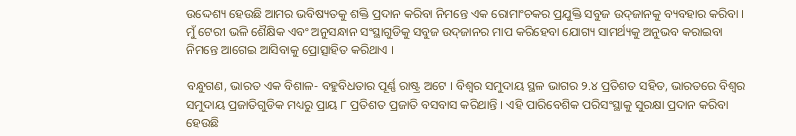ଉଦ୍ଦେଶ୍ୟ ହେଉଛି ଆମର ଭବିଷ୍ୟତକୁ ଶକ୍ତି ପ୍ରଦାନ କରିବା ନିମନ୍ତେ ଏକ ରୋମାଂଚକର ପ୍ରଯୁକ୍ତି ସବୁଜ ଉଦ୍‌ଜାନକୁ ବ୍ୟବହାର କରିବା । ମୁଁ ଟେରୀ ଭଳି ଶୈକ୍ଷିକ ଏବଂ ଅନୁସନ୍ଧାନ ସଂସ୍ଥାଗୁଡିକୁ ସବୁଜ ଉଦ୍‌ଜାନର ମାପ କରିହେବା ଯୋଗ୍ୟ ସାମର୍ଥ୍ୟକୁ ଅନୁଭବ କରାଇବା ନିମନ୍ତେ ଆଗେଇ ଆସିବାକୁ ପ୍ରୋତ୍ସାହିତ କରିଥାଏ ।

ବନ୍ଧୁଗଣ, ଭାରତ ଏକ ବିଶାଳ- ବହୁବିଧତାର ପୂର୍ଣ୍ଣ ରାଷ୍ଟ୍ର ଅଟେ । ବିଶ୍ୱର ସମୁଦାୟ ସ୍ଥଳ ଭାଗର ୨.୪ ପ୍ରତିଶତ ସହିତ, ଭାରତରେ ବିଶ୍ୱର ସମୁଦାୟ ପ୍ରଜାତିଗୁଡିକ ମଧ୍ୟରୁ ପ୍ରାୟ ୮ ପ୍ରତିଶତ ପ୍ରଜାତି ବସବାସ କରିଥାନ୍ତି । ଏହି ପାରିବେଶିକ ପରିସଂସ୍ଥାକୁ ସୁରକ୍ଷା ପ୍ରଦାନ କରିବା ହେଉଛି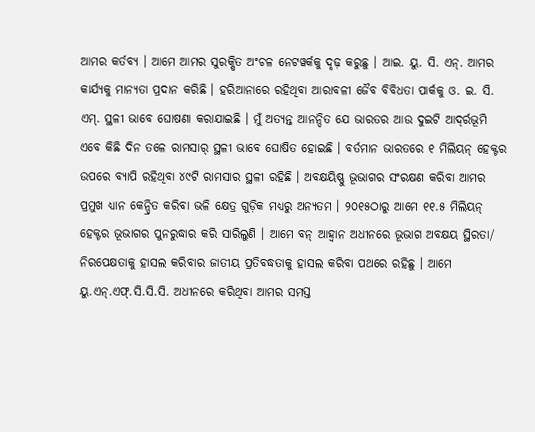ଆମର କର୍ତବ୍ୟ । ଆମେ ଆମର ସୁରକ୍ଷିତ ଅଂଚଳ ନେଟୱର୍କକୁ ଦୃଢ଼ କରୁଛୁ । ଆଇ. ୟୁ. ସି. ଏନ୍‌. ଆମର କାର୍ଯ୍ୟକୁ ମାନ୍ୟତା ପ୍ରଦାନ କରିଛି । ହରିଆନାରେ ରହିଥିବା ଆରାବଳୀ ଜୈବ ବିବିଧତା ପାର୍କକୁ ଓ. ଇ. ସି. ଏମ୍‌. ସ୍ଥଳୀ ଭାବେ ଘୋଷଣା କରାଯାଇଛି । ମୁଁ ଅତ୍ୟନ୍ତ ଆନନ୍ଦିତ ଯେ ଭାରତର ଆଉ ଦୁଇଟି ଆଦ୍‌ର୍ରଭୂମି ଏବେ କିଛି ଦିନ ତଳେ ରାମସାର୍ ସ୍ଥଳୀ ଭାବେ ଘୋଷିତ ହୋଇଛି । ବର୍ତମାନ ଭାରତରେ ୧ ମିଲିୟନ୍ ହେକ୍ଟର ଉପରେ ବ୍ୟାପି ରହିଥିବା ୪୯ଟି ରାମସାର ସ୍ଥଳୀ ରହିଛି । ଅବକ୍ଷୟିଷ୍ଣୁ ଭୂଭାଗର ସଂରକ୍ଷଣ କରିବା ଆମର ପ୍ରମୁଖ ଧ୍ୟାନ କେନ୍ଦ୍ରିତ କରିବା ଭଳି କ୍ଷେତ୍ର ଗୁଡ଼ିକ ମଧ୍ୟରୁ ଅନ୍ୟତମ । ୨୦୧୫ଠାରୁ ଆମେ ୧୧.୫ ମିଲିୟନ୍ ହେକ୍ଟର ଭୂଭାଗର ପୁନରୁଦ୍ଧାର କରି ସାରିଲୁଣି । ଆମେ ବନ୍ ଆହ୍ୱାନ ଅଧୀନରେ ଭୂଭାଗ ଅବକ୍ଷୟ ସ୍ଥିରତା/ ନିରପେକ୍ଷତାକୁ ହାସଲ କରିବାର ଜାତୀୟ ପ୍ରତିବଦ୍ଧତାକୁ ହାସଲ କରିବା ପଥରେ ରହିଛୁ । ଆମେ ୟୁ.ଏନ୍‌.ଏଫ୍‌.ସି.ସି.ସି. ଅଧୀନରେ କରିଥିବା ଆମର ସମସ୍ତ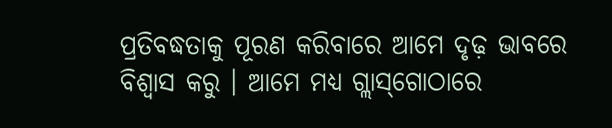ପ୍ରତିବଦ୍ଧତାକୁ ପୂରଣ କରିବାରେ ଆମେ ଦୃଢ଼ ଭାବରେ ବିଶ୍ୱାସ କରୁ । ଆମେ ମଧ୍ୟ ଗ୍ଲାସ୍‌ଗୋଠାରେ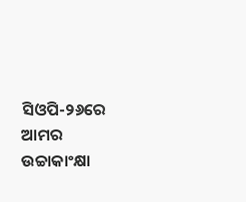ସିଓପି-୨୬ରେ ଆମର ଉଚ୍ଚାକାଂକ୍ଷା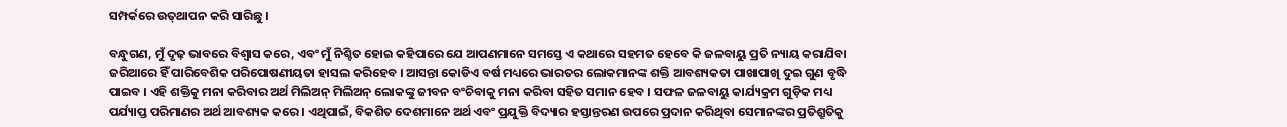ସମ୍ପର୍କରେ ଉତ୍‌ଥାପନ କରି ସାରିଛୁ ।

ବନ୍ଧୁଗଣ, ମୁଁ ଦୃଢ଼ ଭାବରେ ବିଶ୍ୱାସ କରେ, ଏବଂ ମୁଁ ନିଶ୍ଚିତ ହୋଇ କହିପାରେ ଯେ ଆପଣମାନେ ସମସ୍ତେ ଏ କଥାରେ ସହମତ ହେବେ କି ଜଳବାୟୁ ପ୍ରତି ନ୍ୟାୟ କରାଯିବା ଜରିଆରେ ହିଁ ପାରିବେଶିକ ପରିପୋଷଣୀୟତା ହାସଲ କରିହେବ । ଆସନ୍ତା କୋଡିଏ ବର୍ଷ ମଧ୍ୟରେ ଭାରତର ଲୋକମାନଙ୍କ ଶକ୍ତି ଆବଶ୍ୟକତା ପାଖାପାଖି ଦୁଇ ଗୁଣ ବୃଦ୍ଧି ପାଇବ । ଏହି ଶକ୍ତିକୁ ମନା କରିବାର ଅର୍ଥ ମିଲିଅନ୍ ମିଲିଅନ୍ ଲୋକଙ୍କୁ ଜୀବନ ବଂଚିବାକୁ ମନା କରିବା ସହିତ ସମାନ ହେବ । ସଫଳ ଜଳବାୟୁ କାର୍ଯ୍ୟକ୍ରମ ଗୁଡ଼ିକ ମଧ୍ୟ ପର୍ଯ୍ୟାପ୍ତ ପରିମାଣର ଅର୍ଥ ଆବଶ୍ୟକ କରେ । ଏଥିପାଇଁ, ବିକଶିତ ଦେଶମାନେ ଅର୍ଥ ଏବଂ ପ୍ରଯୁକ୍ତି ବିଦ୍ୟାର ହସ୍ତାନ୍ତରଣ ଉପରେ ପ୍ରଦାନ କରିଥିବା ସେମାନଙ୍କର ପ୍ରତିଶ୍ରୁତିକୁ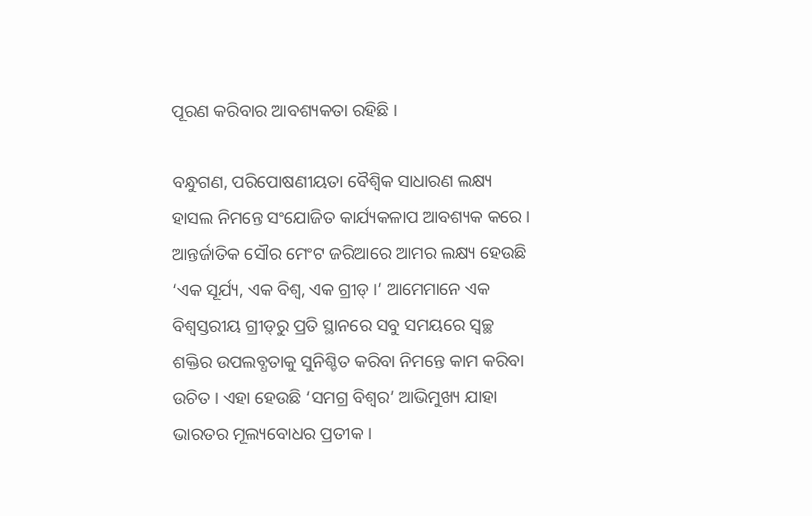ପୂରଣ କରିବାର ଆବଶ୍ୟକତା ରହିଛି ।

ବନ୍ଧୁଗଣ, ପରିପୋଷଣୀୟତା ବୈଶ୍ୱିକ ସାଧାରଣ ଲକ୍ଷ୍ୟ ହାସଲ ନିମନ୍ତେ ସଂଯୋଜିତ କାର୍ଯ୍ୟକଳାପ ଆବଶ୍ୟକ କରେ । ଆନ୍ତର୍ଜାତିକ ସୌର ମେଂଟ ଜରିଆରେ ଆମର ଲକ୍ଷ୍ୟ ହେଉଛି ‘ଏକ ସୂର୍ଯ୍ୟ, ଏକ ବିଶ୍ୱ, ଏକ ଗ୍ରୀଡ୍ ।’ ଆମେମାନେ ଏକ ବିଶ୍ୱସ୍ତରୀୟ ଗ୍ରୀଡ୍‌ରୁ ପ୍ରତି ସ୍ଥାନରେ ସବୁ ସମୟରେ ସ୍ୱଚ୍ଛ ଶକ୍ତିର ଉପଲବ୍ଧତାକୁ ସୁନିଶ୍ଚିତ କରିବା ନିମନ୍ତେ କାମ କରିବା ଉଚିତ । ଏହା ହେଉଛି ‘ସମଗ୍ର ବିଶ୍ୱର’ ଆଭିମୁଖ୍ୟ ଯାହା ଭାରତର ମୂଲ୍ୟବୋଧର ପ୍ରତୀକ ।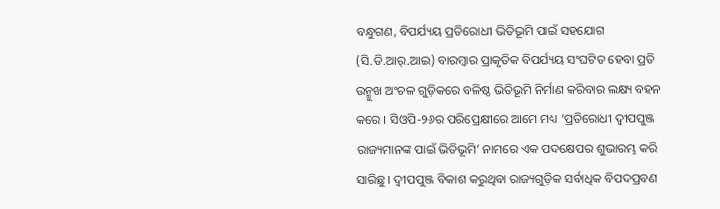ବନ୍ଧୁଗଣ, ବିପର୍ଯ୍ୟୟ ପ୍ରତିରୋଧୀ ଭିତିଭୂମି ପାଇଁ ସହଯୋଗ (ସି.ଡି.ଆର୍‌.ଆଇ) ବାରମ୍ବାର ପ୍ରାକୃତିକ ବିପର୍ଯ୍ୟୟ ସଂଘଟିତ ହେବା ପ୍ରତି ଉନ୍ମୁଖ ଅଂଚଳ ଗୁଡ଼ିକରେ ବଳିଷ୍ଠ ଭିତିଭୂମି ନିର୍ମାଣ କରିବାର ଲକ୍ଷ୍ୟ ବହନ କରେ । ସିଓପି-୨୬ର ପରିପ୍ରେକ୍ଷୀରେ ଆମେ ମଧ୍ୟ ‘ପ୍ରତିରୋଧୀ ଦ୍ୱୀପପୁଞ୍ଜ ରାଜ୍ୟମାନଙ୍କ ପାଇଁ ଭିତିଭୂମି’ ନାମରେ ଏକ ପଦକ୍ଷେପର ଶୁଭାରମ୍ଭ କରି ସାରିଛୁ । ଦ୍ୱୀପପୁଞ୍ଜ ବିକାଶ କରୁଥିବା ରାଜ୍ୟଗୁଡ଼ିକ ସର୍ବାଧିକ ବିପଦପ୍ରବଣ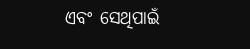ଏବଂ ସେଥିପାଇଁ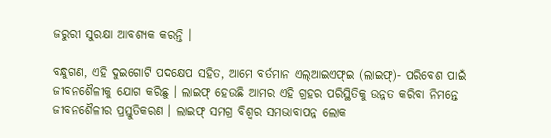ଜରୁରୀ ସୁରକ୍ଷା ଆବଶ୍ୟକ କରନ୍ତି ।

ବନ୍ଧୁଗଣ, ଏହି ଦୁଇଗୋଟି ପଦକ୍ଷେପ ସହିତ, ଆମେ ବର୍ତମାନ ଏଲ୍‌ଆଇଏଫ୍‌ଇ (ଲାଇଫ୍‌)- ପରିବେଶ ପାଇଁ ଜୀବନଶୈଳୀକୁ ଯୋଗ କରିଛୁ । ଲାଇଫ୍ ହେଉଛି ଆମର ଏହି ଗ୍ରହର ପରିସ୍ଥିତିକୁ ଉନ୍ନତ କରିବା ନିମନ୍ତେ ଜୀବନଶୈଳୀର ପ୍ରସ୍ତୁତିକରଣ । ଲାଇଫ୍ ସମଗ୍ର ବିଶ୍ୱର ସମଭାବାପନ୍ନ ଲୋକ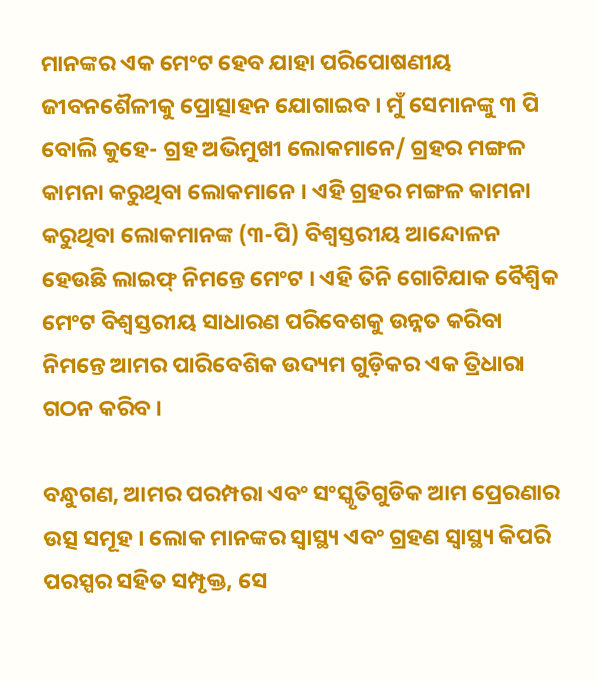ମାନଙ୍କର ଏକ ମେଂଟ ହେବ ଯାହା ପରିପୋଷଣୀୟ ଜୀବନଶୈଳୀକୁ ପ୍ରୋତ୍ସାହନ ଯୋଗାଇବ । ମୁଁ ସେମାନଙ୍କୁ ୩ ପି ବୋଲି କୁହେ- ଗ୍ରହ ଅଭିମୁଖୀ ଲୋକମାନେ/ ଗ୍ରହର ମଙ୍ଗଳ କାମନା କରୁଥିବା ଲୋକମାନେ । ଏହି ଗ୍ରହର ମଙ୍ଗଳ କାମନା କରୁଥିବା ଲୋକମାନଙ୍କ (୩-ପି) ବିଶ୍ୱସ୍ତରୀୟ ଆନ୍ଦୋଳନ ହେଉଛି ଲାଇଫ୍ ନିମନ୍ତେ ମେଂଟ । ଏହି ତିନି ଗୋଟିଯାକ ବୈଶ୍ୱିକ ମେଂଟ ବିଶ୍ୱସ୍ତରୀୟ ସାଧାରଣ ପରିବେଶକୁ ଉନ୍ନତ କରିବା ନିମନ୍ତେ ଆମର ପାରିବେଶିକ ଉଦ୍ୟମ ଗୁଡ଼ିକର ଏକ ତ୍ରିଧାରା ଗଠନ କରିବ ।

ବନ୍ଧୁଗଣ, ଆମର ପରମ୍ପରା ଏବଂ ସଂସ୍କୃତିଗୁଡିକ ଆମ ପ୍ରେରଣାର ଉତ୍ସ ସମୂହ । ଲୋକ ମାନଙ୍କର ସ୍ୱାସ୍ଥ୍ୟ ଏବଂ ଗ୍ରହଣ ସ୍ୱାସ୍ଥ୍ୟ କିପରି ପରସ୍ପର ସହିତ ସମ୍ପୃକ୍ତ, ସେ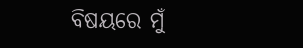ବିଷୟରେ ମୁଁ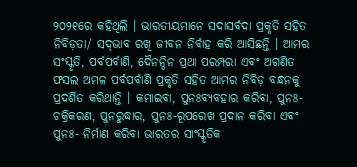୨୦୨୧ରେ କହିଥିଲି । ଭାରତୀୟମାନେ ସଦାସର୍ବଦା ପ୍ରକୃତି ସହିତ ନିବିଡ଼ତା/ ସଦ୍‌ଭାବ ରଖି ଜୀବନ ନିର୍ବାହ କରି ଆସିଛନ୍ତି । ଆମର ସଂସ୍କୃତି, ପର୍ବପର୍ବାଣି, ଦୈନନ୍ଦିନ ପ୍ରଥା ପରମ୍ପରା ଏବଂ ଅଗଣିତ ଫସଲ ଅମଳ ପର୍ବପର୍ବାଣି ପ୍ରକୃତି ସହିତ ଆମର ନିବିଡ଼ ବନ୍ଧନକୁ ପ୍ରଦର୍ଶିତ କରିଥାନ୍ତି । କମାଇବା, ପୁନଃବ୍ୟବହାର କରିବା, ପୁନଃ- ଚକ୍ରିକରଣ, ପୁନରୁଦ୍ଧାର, ପୁନଃ-ରୂପରେଖ ପ୍ରଦାନ କରିବା ଏବଂ ପୁନଃ- ନିର୍ମାଣ କରିବା ଭାରତର ସାଂସ୍କୃତିକ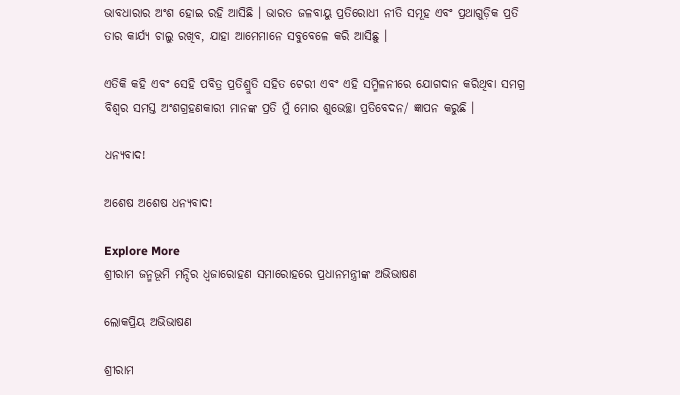ଭାବଧାରାର ଅଂଶ ହୋଇ ରହି ଆସିଛି । ଭାରତ ଜଳବାୟୁ ପ୍ରତିରୋଧୀ ନୀତି ସମୂହ ଏବଂ ପ୍ରଥାଗୁଡ଼ିକ ପ୍ରତି ତାର କାର୍ଯ୍ୟ ଚାଲୁ ରଖିବ, ଯାହା ଆମେମାନେ ସବୁବେଳେ କରି ଆସିଛୁ ।

ଏତିକି କହି ଏବଂ ସେହି ପବିତ୍ର ପ୍ରତିଶ୍ରୁତି ସହିତ ଟେରୀ ଏବଂ ଏହି ସମ୍ମିଳନୀରେ ଯୋଗଦାନ କରିଥିବା ସମଗ୍ର ବିଶ୍ୱର ସମସ୍ତ ଅଂଶଗ୍ରହଣକାରୀ ମାନଙ୍କ ପ୍ରତି ମୁଁ ମୋର ଶୁଭେଚ୍ଛା ପ୍ରତିବେଦନ/ ଜ୍ଞାପନ କରୁଛି ।

ଧନ୍ୟବାଦ!

ଅଶେଷ ଅଶେଷ ଧନ୍ୟବାଦ!

Explore More
ଶ୍ରୀରାମ ଜନ୍ମଭୂମି ମନ୍ଦିର ଧ୍ଵଜାରୋହଣ ସମାରୋହରେ ପ୍ରଧାନମନ୍ତ୍ରୀଙ୍କ ଅଭିଭାଷଣ

ଲୋକପ୍ରିୟ ଅଭିଭାଷଣ

ଶ୍ରୀରାମ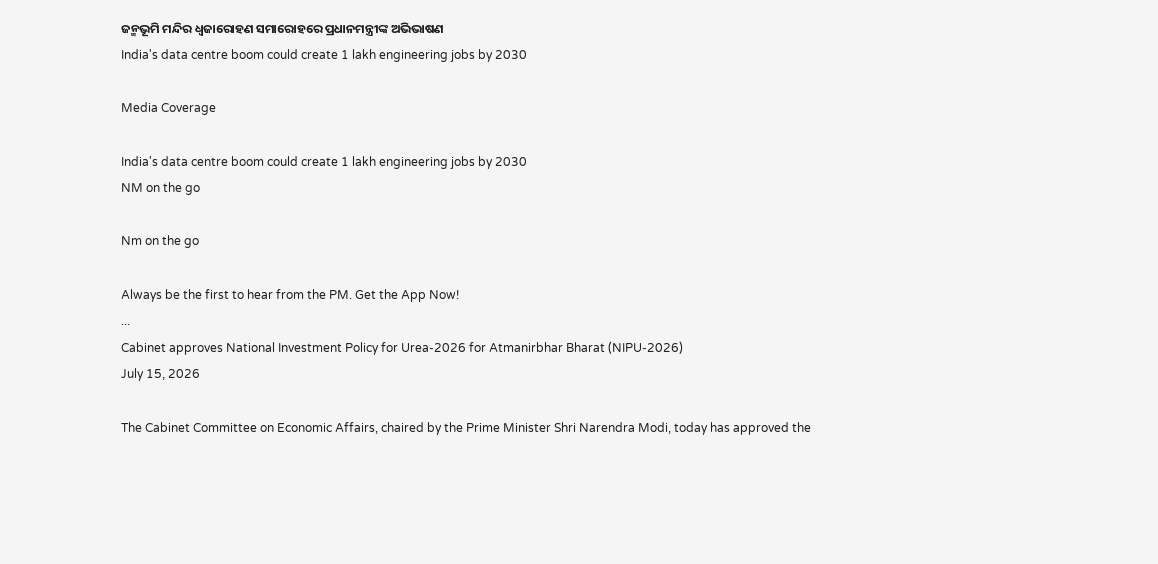ଜନ୍ମଭୂମି ମନ୍ଦିର ଧ୍ଵଜାରୋହଣ ସମାରୋହରେ ପ୍ରଧାନମନ୍ତ୍ରୀଙ୍କ ଅଭିଭାଷଣ
India's data centre boom could create 1 lakh engineering jobs by 2030

Media Coverage

India's data centre boom could create 1 lakh engineering jobs by 2030
NM on the go

Nm on the go

Always be the first to hear from the PM. Get the App Now!
...
Cabinet approves National Investment Policy for Urea-2026 for Atmanirbhar Bharat (NIPU-2026)
July 15, 2026

The Cabinet Committee on Economic Affairs, chaired by the Prime Minister Shri Narendra Modi, today has approved the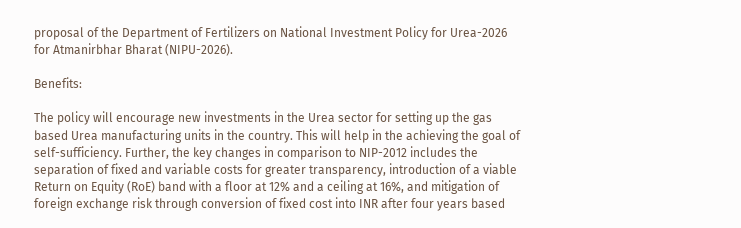proposal of the Department of Fertilizers on National Investment Policy for Urea-2026 for Atmanirbhar Bharat (NIPU-2026).

Benefits:

The policy will encourage new investments in the Urea sector for setting up the gas based Urea manufacturing units in the country. This will help in the achieving the goal of self-sufficiency. Further, the key changes in comparison to NIP-2012 includes the separation of fixed and variable costs for greater transparency, introduction of a viable Return on Equity (RoE) band with a floor at 12% and a ceiling at 16%, and mitigation of foreign exchange risk through conversion of fixed cost into INR after four years based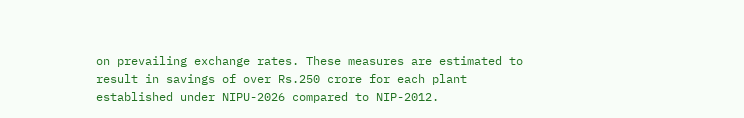on prevailing exchange rates. These measures are estimated to result in savings of over Rs.250 crore for each plant established under NIPU-2026 compared to NIP-2012.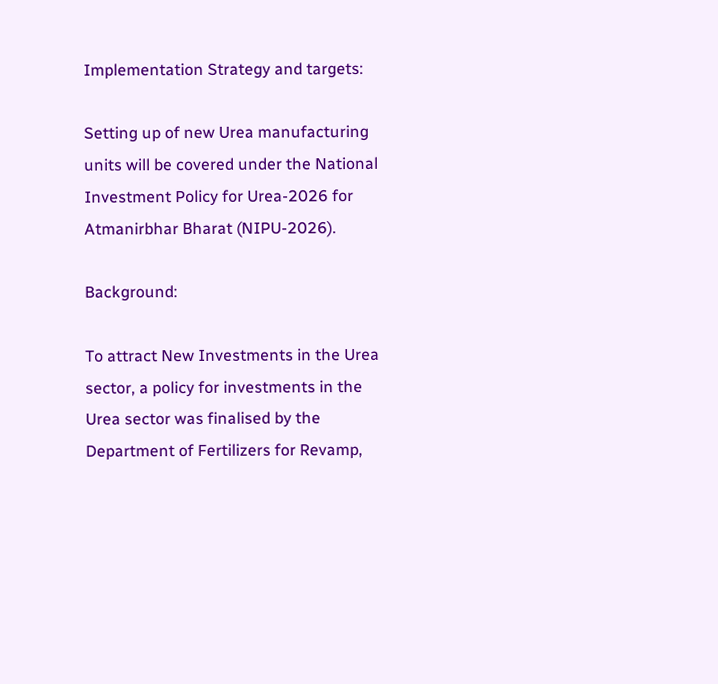Implementation Strategy and targets:

Setting up of new Urea manufacturing units will be covered under the National Investment Policy for Urea-2026 for Atmanirbhar Bharat (NIPU-2026).

Background:

To attract New Investments in the Urea sector, a policy for investments in the Urea sector was finalised by the Department of Fertilizers for Revamp,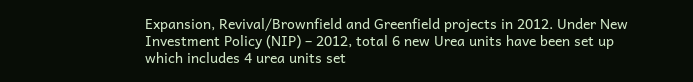Expansion, Revival/Brownfield and Greenfield projects in 2012. Under New Investment Policy (NIP) – 2012, total 6 new Urea units have been set up which includes 4 urea units set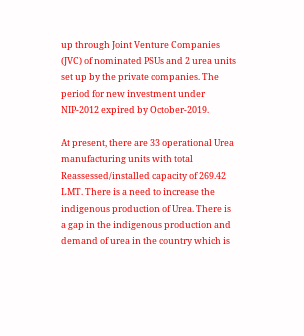up through Joint Venture Companies (JVC) of nominated PSUs and 2 urea units set up by the private companies. The period for new investment under NIP-2012 expired by October-2019.

At present, there are 33 operational Urea manufacturing units with total Reassessed/installed capacity of 269.42 LMT. There is a need to increase the indigenous production of Urea. There is a gap in the indigenous production and demand of urea in the country which is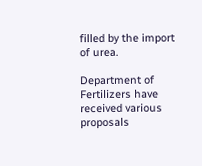filled by the import of urea.

Department of Fertilizers have received various proposals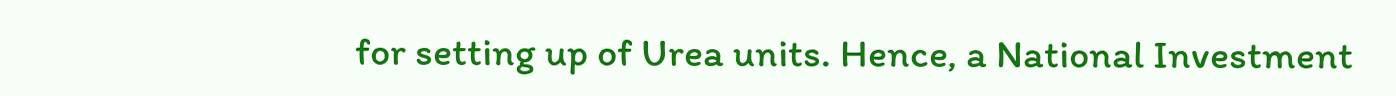for setting up of Urea units. Hence, a National Investment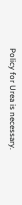Policy for Urea is necessary.